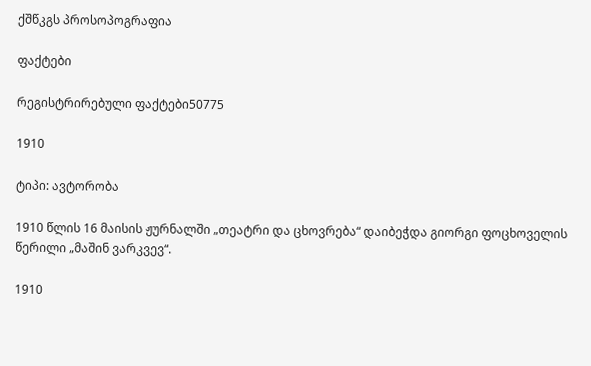ქშწკგს პროსოპოგრაფია

ფაქტები

რეგისტრირებული ფაქტები50775

1910

ტიპი: ავტორობა

1910 წლის 16 მაისის ჟურნალში „თეატრი და ცხოვრება“ დაიბეჭდა გიორგი ფოცხოველის წერილი „მაშინ ვარკვევ“.

1910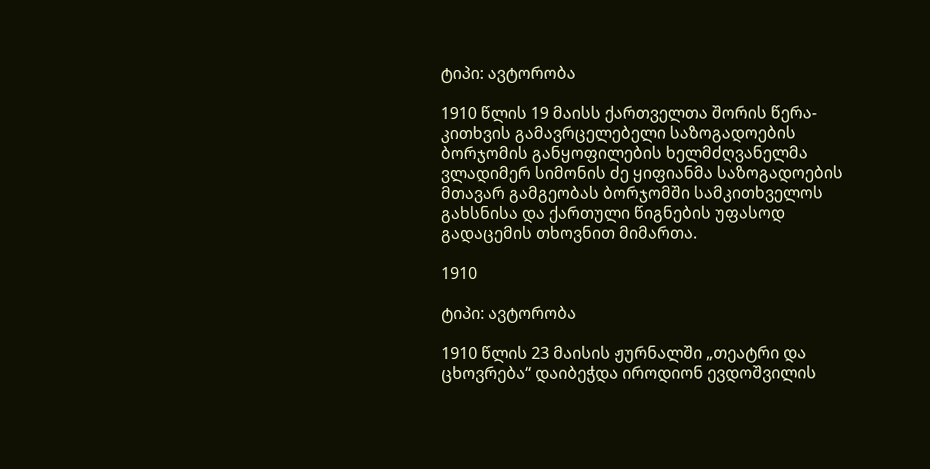ტიპი: ავტორობა

1910 წლის 19 მაისს ქართველთა შორის წერა-კითხვის გამავრცელებელი საზოგადოების ბორჯომის განყოფილების ხელმძღვანელმა ვლადიმერ სიმონის ძე ყიფიანმა საზოგადოების მთავარ გამგეობას ბორჯომში სამკითხველოს გახსნისა და ქართული წიგნების უფასოდ გადაცემის თხოვნით მიმართა.

1910

ტიპი: ავტორობა

1910 წლის 23 მაისის ჟურნალში „თეატრი და ცხოვრება“ დაიბეჭდა იროდიონ ევდოშვილის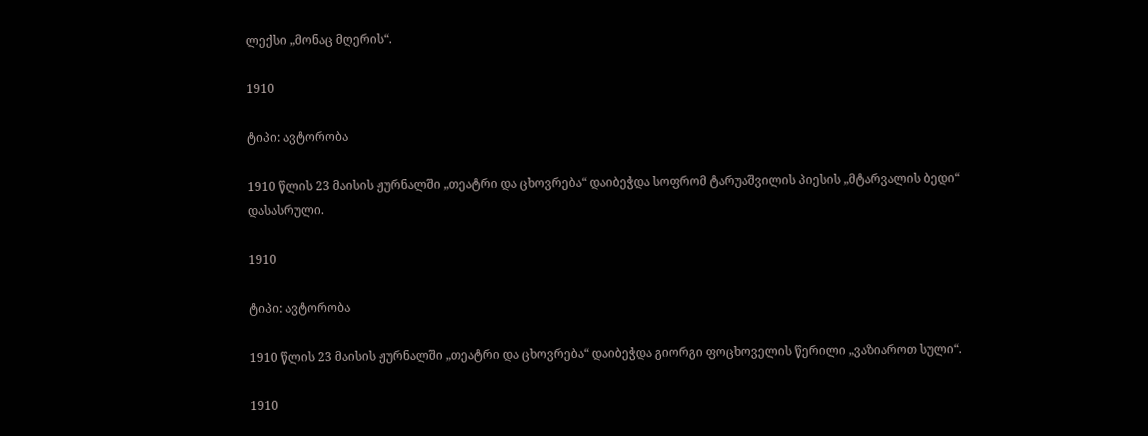ლექსი „მონაც მღერის“.

1910

ტიპი: ავტორობა

1910 წლის 23 მაისის ჟურნალში „თეატრი და ცხოვრება“ დაიბეჭდა სოფრომ ტარუაშვილის პიესის „მტარვალის ბედი“ დასასრული.

1910

ტიპი: ავტორობა

1910 წლის 23 მაისის ჟურნალში „თეატრი და ცხოვრება“ დაიბეჭდა გიორგი ფოცხოველის წერილი „ვაზიაროთ სული“.

1910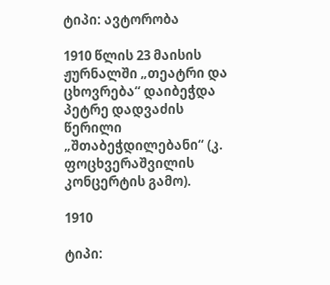ტიპი: ავტორობა

1910 წლის 23 მაისის ჟურნალში „თეატრი და ცხოვრება“ დაიბეჭდა პეტრე დადვაძის წერილი „შთაბეჭდილებანი“ (კ. ფოცხვერაშვილის კონცერტის გამო).

1910

ტიპი: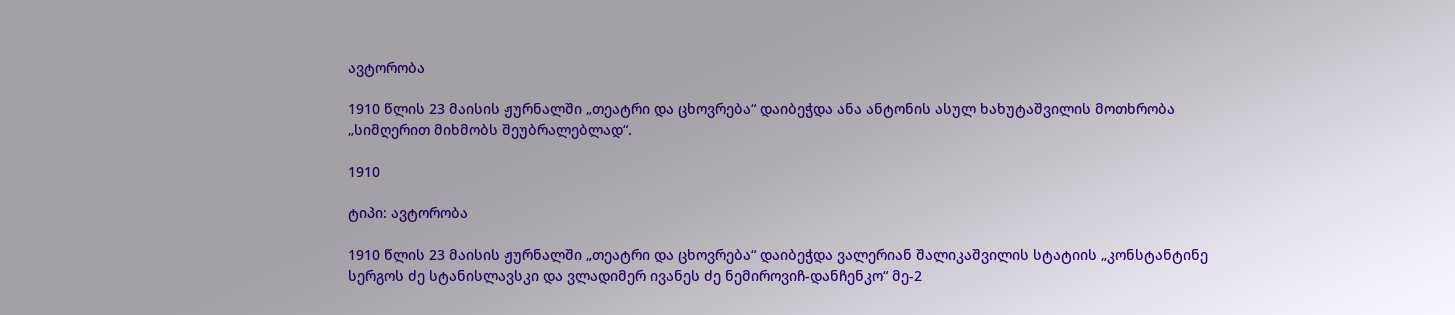ავტორობა

1910 წლის 23 მაისის ჟურნალში „თეატრი და ცხოვრება“ დაიბეჭდა ანა ანტონის ასულ ხახუტაშვილის მოთხრობა „სიმღერით მიხმობს შეუბრალებლად“.

1910

ტიპი: ავტორობა

1910 წლის 23 მაისის ჟურნალში „თეატრი და ცხოვრება“ დაიბეჭდა ვალერიან შალიკაშვილის სტატიის „კონსტანტინე სერგოს ძე სტანისლავსკი და ვლადიმერ ივანეს ძე ნემიროვიჩ-დანჩენკო“ მე-2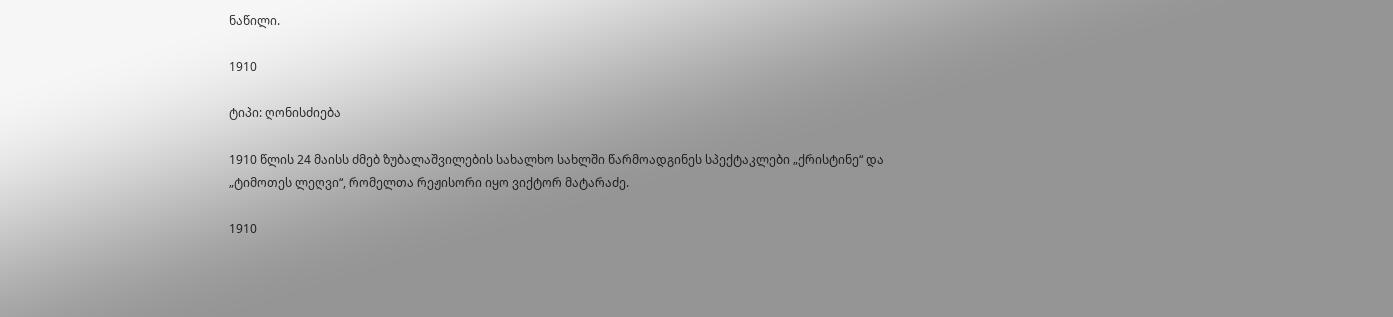ნაწილი.

1910

ტიპი: ღონისძიება

1910 წლის 24 მაისს ძმებ ზუბალაშვილების სახალხო სახლში წარმოადგინეს სპექტაკლები „ქრისტინე“ და „ტიმოთეს ლეღვი“, რომელთა რეჟისორი იყო ვიქტორ მატარაძე.

1910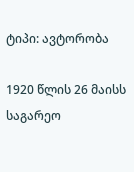ტიპი: ავტორობა

1920 წლის 26 მაისს საგარეო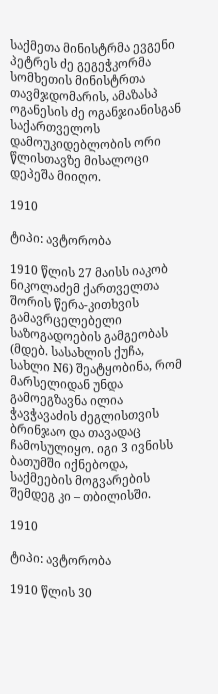საქმეთა მინისტრმა ევგენი პეტრეს ძე გეგეჭკორმა სომხეთის მინისტრთა თავმჯდომარის, ამაზასპ ოგანესის ძე ოგანჯიანისგან საქართველოს დამოუკიდებლობის ორი წლისთავზე მისალოცი დეპეშა მიიღო.

1910

ტიპი: ავტორობა

1910 წლის 27 მაისს იაკობ ნიკოლაძემ ქართველთა შორის წერა-კითხვის გამავრცელებელი საზოგადოების გამგეობას (მდებ. სასახლის ქუჩა, სახლი N6) შეატყობინა, რომ მარსელიდან უნდა გამოეგზავნა ილია ჭავჭავაძის ძეგლისთვის ბრინჯაო და თავადაც ჩამოსულიყო. იგი 3 ივნისს ბათუმში იქნებოდა, საქმეების მოგვარების შემდეგ კი – თბილისში.

1910

ტიპი: ავტორობა

1910 წლის 30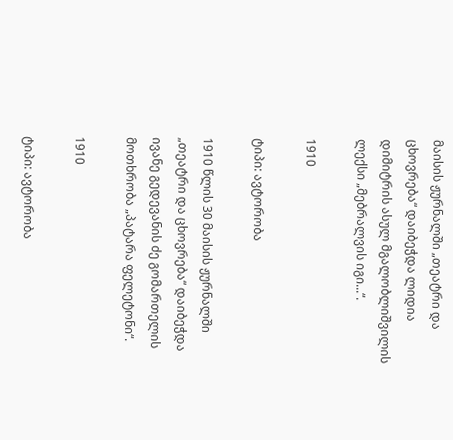მაისის ჟურნალში „თეატრი და ცხოვრება“ დაიბეჭდა ლიდია დიმიტრის ასულ მგალობლიშვილის ლექსი „მებრალვის იგი...“.

1910

ტიპი: ავტორობა

1910 წლის 30 მაისის ჟურნალში „თეატრი და ცხოვრება“ დაიბეჭდა ივანე გედევანის ძე გომართელის მოთხრობა „პატარა ფელეტონი“.

1910

ტიპი: ავტორობა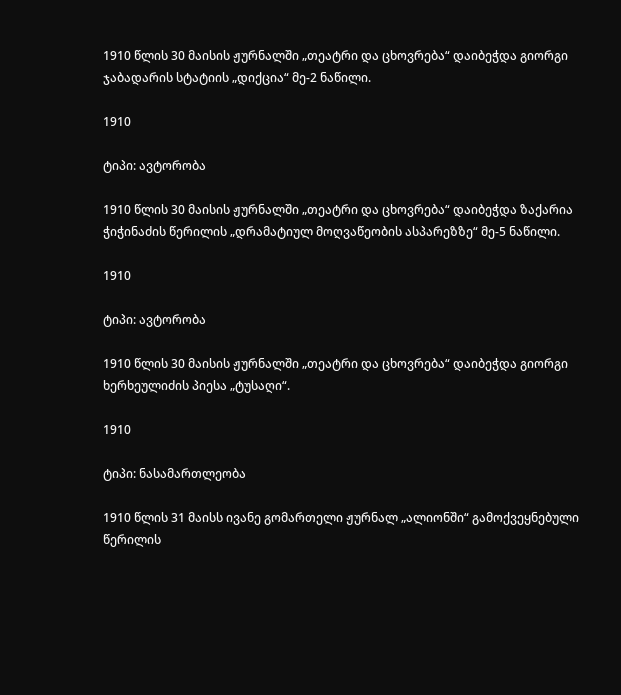1910 წლის 30 მაისის ჟურნალში „თეატრი და ცხოვრება“ დაიბეჭდა გიორგი ჯაბადარის სტატიის „დიქცია“ მე-2 ნაწილი.

1910

ტიპი: ავტორობა

1910 წლის 30 მაისის ჟურნალში „თეატრი და ცხოვრება“ დაიბეჭდა ზაქარია ჭიჭინაძის წერილის „დრამატიულ მოღვაწეობის ასპარეზზე“ მე-5 ნაწილი.

1910

ტიპი: ავტორობა

1910 წლის 30 მაისის ჟურნალში „თეატრი და ცხოვრება“ დაიბეჭდა გიორგი ხერხეულიძის პიესა „ტუსაღი“.

1910

ტიპი: ნასამართლეობა

1910 წლის 31 მაისს ივანე გომართელი ჟურნალ „ალიონში“ გამოქვეყნებული წერილის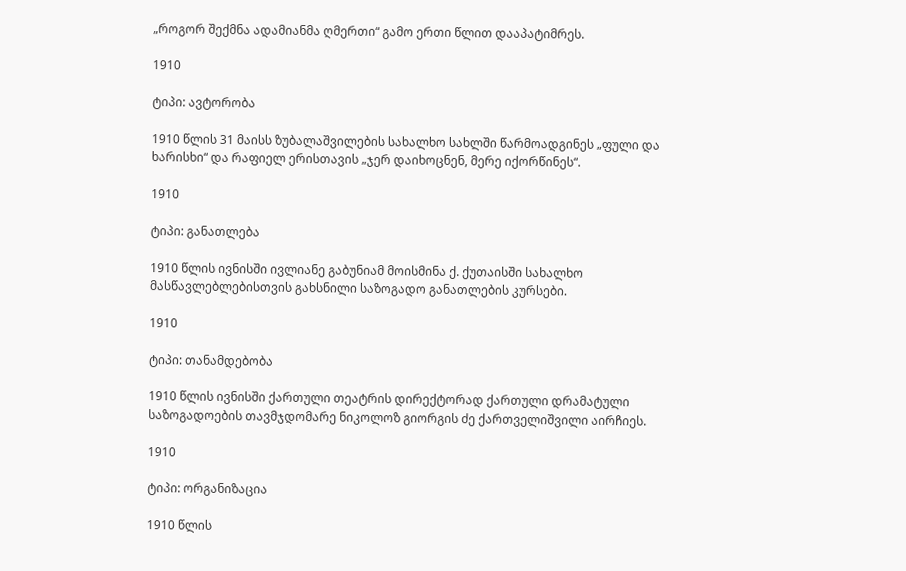„როგორ შექმნა ადამიანმა ღმერთი“ გამო ერთი წლით დააპატიმრეს.

1910

ტიპი: ავტორობა

1910 წლის 31 მაისს ზუბალაშვილების სახალხო სახლში წარმოადგინეს „ფული და ხარისხი“ და რაფიელ ერისთავის „ჯერ დაიხოცნენ, მერე იქორწინეს“.

1910

ტიპი: განათლება

1910 წლის ივნისში ივლიანე გაბუნიამ მოისმინა ქ. ქუთაისში სახალხო მასწავლებლებისთვის გახსნილი საზოგადო განათლების კურსები.

1910

ტიპი: თანამდებობა

1910 წლის ივნისში ქართული თეატრის დირექტორად ქართული დრამატული საზოგადოების თავმჯდომარე ნიკოლოზ გიორგის ძე ქართველიშვილი აირჩიეს.

1910

ტიპი: ორგანიზაცია

1910 წლის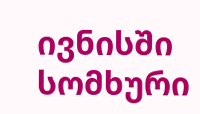ივნისში სომხური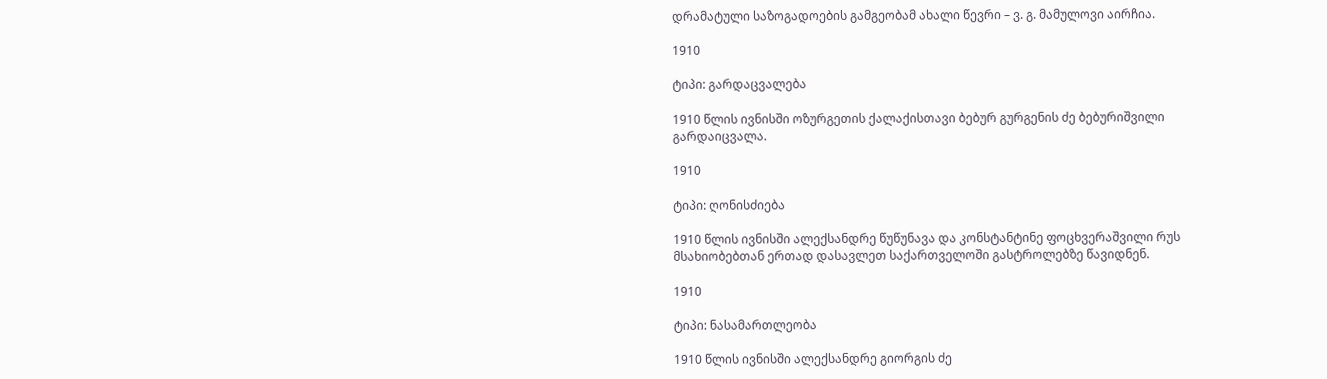დრამატული საზოგადოების გამგეობამ ახალი წევრი – ვ. გ. მამულოვი აირჩია.

1910

ტიპი: გარდაცვალება

1910 წლის ივნისში ოზურგეთის ქალაქისთავი ბებურ გურგენის ძე ბებურიშვილი გარდაიცვალა.

1910

ტიპი: ღონისძიება

1910 წლის ივნისში ალექსანდრე წუწუნავა და კონსტანტინე ფოცხვერაშვილი რუს მსახიობებთან ერთად დასავლეთ საქართველოში გასტროლებზე წავიდნენ.

1910

ტიპი: ნასამართლეობა

1910 წლის ივნისში ალექსანდრე გიორგის ძე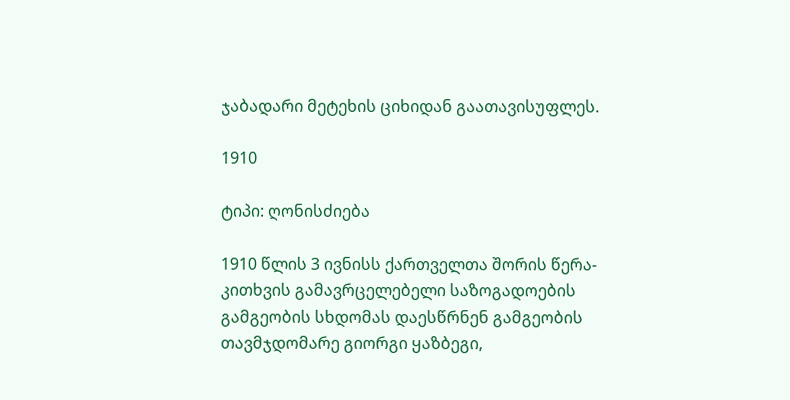ჯაბადარი მეტეხის ციხიდან გაათავისუფლეს.

1910

ტიპი: ღონისძიება

1910 წლის 3 ივნისს ქართველთა შორის წერა-კითხვის გამავრცელებელი საზოგადოების გამგეობის სხდომას დაესწრნენ გამგეობის თავმჯდომარე გიორგი ყაზბეგი,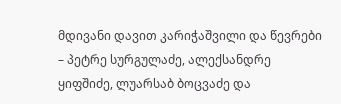მდივანი დავით კარიჭაშვილი და წევრები – პეტრე სურგულაძე, ალექსანდრე ყიფშიძე, ლუარსაბ ბოცვაძე და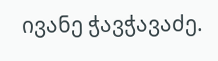ივანე ჭავჭავაძე.